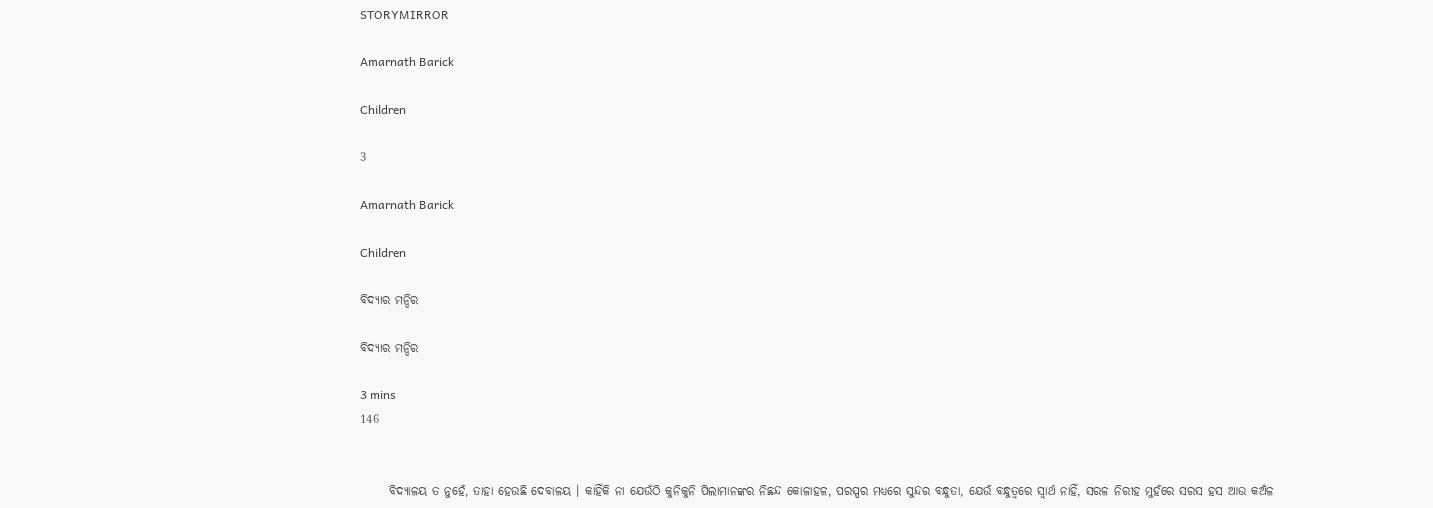STORYMIRROR

Amarnath Barick

Children

3

Amarnath Barick

Children

ବିଦ୍ୟାର ମନ୍ଦିର

ବିଦ୍ୟାର ମନ୍ଦିର

3 mins
146


      ବିଦ୍ୟାଳୟ ତ ନୁହେଁ, ତାହା ହେଉଛି ଦେବାଳୟ । କାହିଁକି ନା ଯେଉଁଠି କୁନିକୁନି ପିଲାମାନଙ୍କର ନିଛନ୍ଦ କୋଳାହଳ, ପରସ୍ପର ମଧ୍ୟରେ ସୁନ୍ଦର ବନ୍ଧୁତା, ଯେଉଁ ବନ୍ଧୁତ୍ୱରେ ସ୍ବାର୍ଥ ନାହିଁ, ସରଳ ନିରୀହ ମୁହଁରେ ସରସ ହସ ଆଉ କଅଁଳ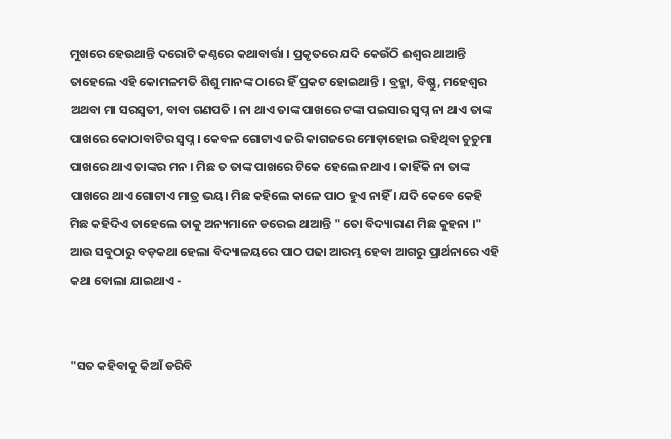ମୁଖରେ ହେଉଥାନ୍ତି ଦରୋଟି କଣ୍ଠରେ କଥାବାର୍ତ୍ତା । ପ୍ରକୃତରେ ଯଦି କେଉଁଠି ଈଶ୍ୱର ଥାଆନ୍ତି ତାହେଲେ ଏହି କୋମଳମତି ଶିଶୁ ମାନଙ୍କ ଠାରେ ହିଁ ପ୍ରକଟ ହୋଇଥାନ୍ତି । ବ୍ରହ୍ମା, ବିଷ୍ଣୁ, ମହେଶ୍ୱର ଅଥବା ମା ସରସ୍ଵତୀ, ବାବା ଗଣପତି । ନା ଥାଏ ତାଙ୍କ ପାଖରେ ଟଙ୍କା ପଇସାର ସ୍ବପ୍ନ ନା ଥାଏ ତାଙ୍କ ପାଖରେ କୋଠାବାଟିର ସ୍ବପ୍ନ । କେବଳ ଗୋଟାଏ ଜରି କାଗଜରେ ମୋଡ଼ାହୋଇ ରହିଥିବା ଚୁଚୁମା ପାଖରେ ଥାଏ ତାଙ୍କର ମନ । ମିଛ ତ ତାଙ୍କ ପାଖରେ ଟିକେ ହେଲେ ନଥାଏ । କାହିଁକି ନା ତାଙ୍କ ପାଖରେ ଥାଏ ଗୋଟାଏ ମାତ୍ର ଭୟ। ମିଛ କହିଲେ କାଳେ ପାଠ ହୁଏ ନାହିଁ । ଯଦି କେବେ କେହି ମିଛ କହିଦିଏ ତାହେଲେ ତାକୁ ଅନ୍ୟମାନେ ଡରେଇ ଥାଆନ୍ତି " ତୋ ବିଦ୍ୟାରାଣ ମିଛ କୁହନା ।" ଆଉ ସବୁଠାରୁ ବଡ଼କଥା ହେଲା ବିଦ୍ୟାଳୟରେ ପାଠ ପଢା ଆରମ୍ଭ ହେବା ଆଗରୁ ପ୍ରାର୍ଥନାରେ ଏହି କଥା ବୋଲା ଯାଇଥାଏ -


"ସତ କହିବାକୁ କିଆଁ ଡରିବି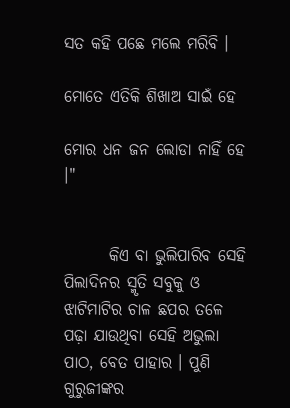ସତ କହି ପଛେ ମଲେ ମରିବି ।

ମୋତେ ଏତିକି ଶିଖାଅ ସାଇଁ ହେ

ମୋର ଧନ ଜନ ଲୋଡା ନାହିଁ ହେ ।"


       କିଏ ବା ଭୁଲିପାରିବ ସେହି ପିଲାଦିନର ସ୍ମୃତି ସବୁକୁ ଓ ଝାଟିମାଟିର ଚାଳ ଛପର ତଳେ ପଢ଼ା ଯାଉଥିବା ସେହି ଅଭୁଲା ପାଠ, ବେତ ପାହାର । ପୁଣି ଗୁରୁଜୀଙ୍କର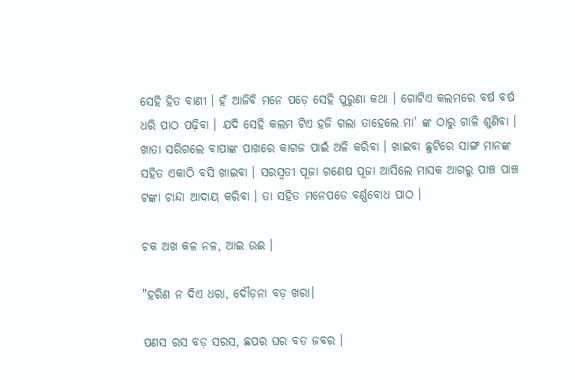ସେହି ହିତ ବାଣୀ । ହଁ ଆଜିବି ମନେ ପଡ଼େ ସେହି ପୁରୁଣା କଥା । ଗୋଟିଏ କଲମରେ ବର୍ଷ ବର୍ଷ ଧରି ପାଠ ପଢ଼ିବା । ଯଦି ସେହି କଲମ ଟିଏ ହଜି ଗଲା ତାହେଲେ ମା' ଙ୍କ ଠାରୁ ଗାଳି ଶୁଣିବା । ଖାତା ସରିଗଲେ ବାପାଙ୍କ ପାଖରେ କାଗଜ ପାଇଁ ଅଳି କରିବା । ଖାଇବା ଛୁଟିରେ ସାଙ୍ଗ ମାନଙ୍କ ସହିତ ଏକାଠି ବସି ଖାଇବା । ସରସ୍ଵତୀ ପୂଜା ଗଣେଷ ପୂଜା ଆସିଲେ ମାସକ ଆଗରୁ ପାଞ୍ଚ ପାଞ୍ଚ ଟଙ୍କା ଚାନ୍ଦା ଆଦାୟ କରିବା । ତା ସହିତ ମନେପଡେ ବର୍ଣ୍ଣବୋଧ ପାଠ ।

ଚକ ଅଖ କଳ ନଳ, ଆଇ ଉଈ ।

"ହରିଣ ନ ଦିଏ ଧରା, ଦୌଡ଼ନା ବଡ଼ ଖରା।

ପଣସ ରସ ବଡ଼ ସରସ, ଛପର ଘର ବଡ ଜବର ।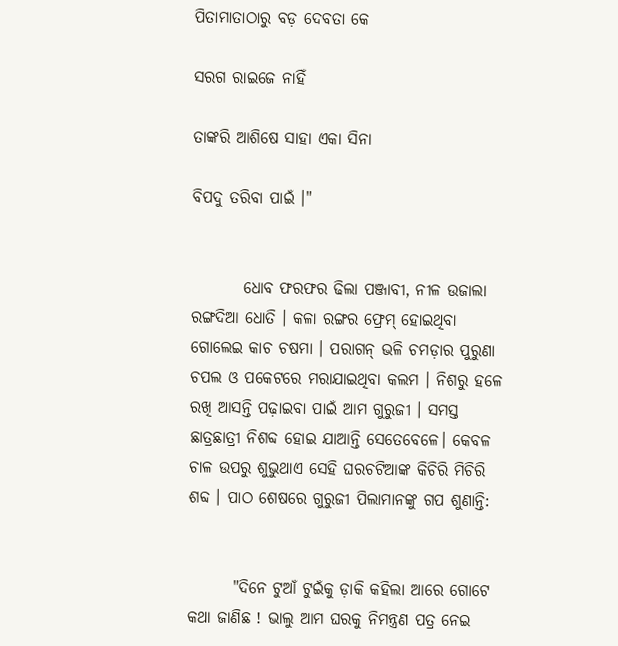ପିତାମାତାଠାରୁ ବଡ଼ ଦେବତା କେ

ସରଗ ରାଇଜେ ନାହିଁ

ତାଙ୍କରି ଆଶିଷେ ସାହା ଏକା ସିନା

ବିପଦୁ ତରିବା ପାଇଁ ।"


        ଧୋବ ଫରଫର ଢିଲା ପଞ୍ଜାବୀ, ନୀଳ ଉଜାଲା ରଙ୍ଗଦିଆ ଧୋତି । କଳା ରଙ୍ଗର ଫ୍ରେମ୍ ହୋଇଥିବା ଗୋଲେଇ କାଚ ଚଷମା । ପରାଗନ୍ ଭଳି ଚମଡ଼ାର ପୁରୁଣା ଚପଲ ଓ ପକେଟରେ ମରାଯାଇଥିବା କଲମ । ନିଶରୁ ହଳେ ରଖି ଆସନ୍ତି ପଢ଼ାଇବା ପାଇଁ ଆମ ଗୁରୁଜୀ । ସମସ୍ତ ଛାତ୍ରଛାତ୍ରୀ ନିଶବ୍ଦ ହୋଇ ଯାଆନ୍ତି ସେତେବେଳେ। କେବଳ ଚାଳ ଉପରୁ ଶୁଭୁଥାଏ ସେହି ଘରଚଟିଆଙ୍କ କିଚିରି ମିଚିରି ଶବ୍ଦ । ପାଠ ଶେଷରେ ଗୁରୁଜୀ ପିଲାମାନଙ୍କୁ ଗପ ଶୁଣାନ୍ତି:


       "ଦିନେ ଟୁଆଁ ଟୁଇଁକୁ ଡ଼ାକି କହିଲା ଆରେ ଗୋଟେ କଥା ଜାଣିଛ ! ଭାଲୁ ଆମ ଘରକୁ ନିମନ୍ତ୍ରଣ ପତ୍ର ନେଇ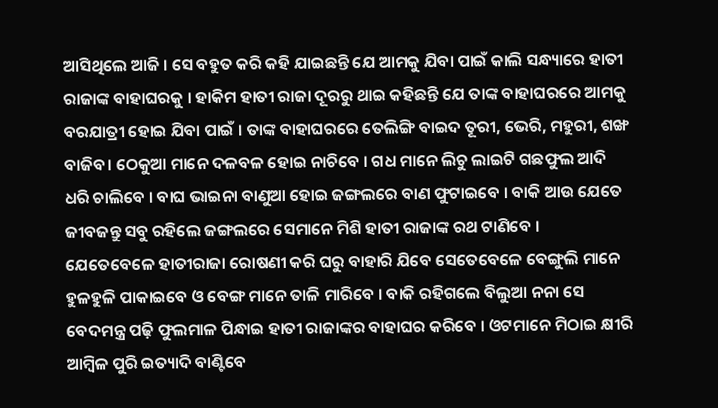ଆସିଥିଲେ ଆଜି । ସେ ବହୁତ କରି କହି ଯାଇଛନ୍ତି ଯେ ଆମକୁ ଯିବା ପାଇଁ କାଲି ସନ୍ଧ୍ୟାରେ ହାତୀ ରାଜାଙ୍କ ବାହାଘରକୁ । ହାକିମ ହାତୀ ରାଜା ଦୂରରୁ ଥାଇ କହିଛନ୍ତି ଯେ ତାଙ୍କ ବାହାଘରରେ ଆମକୁ ବରଯାତ୍ରୀ ହୋଇ ଯିବା ପାଇଁ । ତାଙ୍କ ବାହାଘରରେ ତେଲିଙ୍ଗି ବାଇଦ ତୂରୀ, ଭେରି, ମହୁରୀ, ଶଙ୍ଖ ବାଜିବ। ଠେକୁଆ ମାନେ ଦଳବଳ ହୋଇ ନାଚିବେ । ଗଧ ମାନେ ଲିଚୁ ଲାଇଟି ଗଛଫୁଲ ଆଦି ଧରି ଚାଲିବେ । ବାଘ ଭାଇନା ବାଣୁଆ ହୋଇ ଜଙ୍ଗଲରେ ବାଣ ଫୁଟାଇବେ । ବାକି ଆଉ ଯେତେ ଜୀବଜନ୍ତୁ ସବୁ ରହିଲେ ଜଙ୍ଗଲରେ ସେମାନେ ମିଶି ହାତୀ ରାଜାଙ୍କ ରଥ ଟାଣିବେ । ଯେତେବେଳେ ହାତୀରାଜା ରୋଷଣୀ କରି ଘରୁ ବାହାରି ଯିବେ ସେତେବେଳେ ବେଙ୍ଗୁଲି ମାନେ ହୁଳହୁଳି ପାକାଇବେ ଓ ବେଙ୍ଗ ମାନେ ତାଳି ମାରିବେ । ବାକି ରହିଗଲେ ବିଲୁଆ ନନା ସେ ବେଦମନ୍ତ୍ର ପଢ଼ି ଫୁଲମାଳ ପିନ୍ଧାଇ ହାତୀ ରାଜାଙ୍କର ବାହାଘର କରିବେ । ଓଟମାନେ ମିଠାଇ କ୍ଷୀରି ଆମ୍ବିଳ ପୁରି ଇତ୍ୟାଦି ବାଣ୍ଟିବେ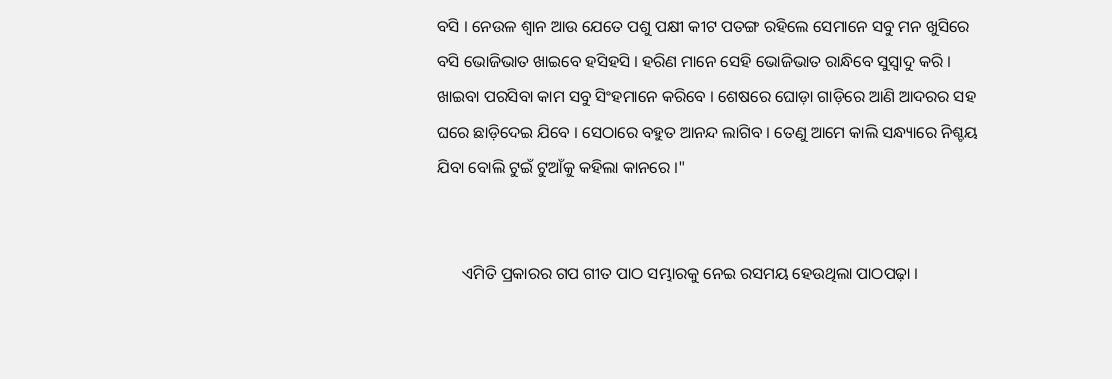ବସି । ନେଉଳ ଶ୍ୱାନ ଆଉ ଯେତେ ପଶୁ ପକ୍ଷୀ କୀଟ ପତଙ୍ଗ ରହିଲେ ସେମାନେ ସବୁ ମନ ଖୁସିରେ ବସି ଭୋଜିଭାତ ଖାଇବେ ହସିହସି । ହରିଣ ମାନେ ସେହି ଭୋଜିଭାତ ରାନ୍ଧିବେ ସୁସ୍ୱାଦୁ କରି । ଖାଇବା ପରସିବା କାମ ସବୁ ସିଂହମାନେ କରିବେ । ଶେଷରେ ଘୋଡ଼ା ଗାଡ଼ିରେ ଆଣି ଆଦରର ସହ ଘରେ ଛାଡ଼ିଦେଇ ଯିବେ । ସେଠାରେ ବହୁତ ଆନନ୍ଦ ଲାଗିବ । ତେଣୁ ଆମେ କାଲି ସନ୍ଧ୍ୟାରେ ନିଶ୍ଚୟ ଯିବା ବୋଲି ଟୁଇଁ ଟୁଆଁକୁ କହିଲା କାନରେ ।"


      ଏମିତି ପ୍ରକାରର ଗପ ଗୀତ ପାଠ ସମ୍ଭାରକୁ ନେଇ ରସମୟ ହେଉଥିଲା ପାଠପଢ଼ା ।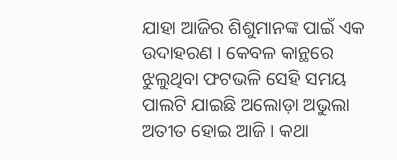ଯାହା ଆଜିର ଶିଶୁମାନଙ୍କ ପାଇଁ ଏକ ଉଦାହରଣ । କେବଳ କାନ୍ଥରେ ଝୁଲୁଥିବା ଫଟଭଳି ସେହି ସମୟ ପାଲଟି ଯାଇଛି ଅଲୋଡ଼ା ଅଭୁଲା ଅତୀତ ହୋଇ ଆଜି । କଥା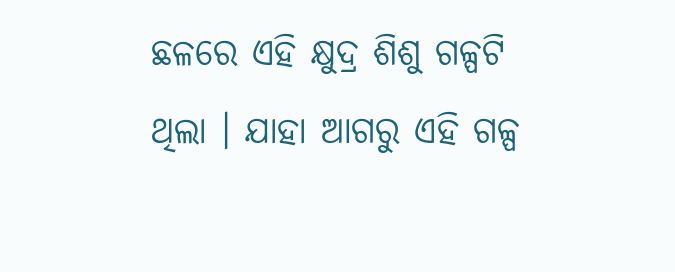ଛଳରେ ଏହି କ୍ଷୁଦ୍ର ଶିଶୁ ଗଳ୍ପଟି ଥିଲା । ଯାହା ଆଗରୁ ଏହି ଗଳ୍ପ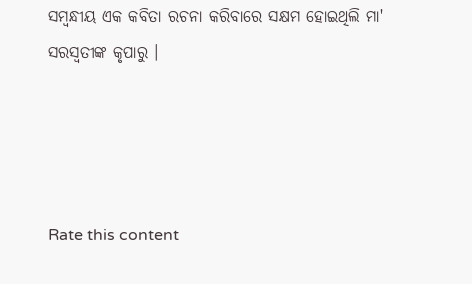ସମ୍ବନ୍ଧୀୟ ଏକ କବିତା ରଚନା କରିବାରେ ସକ୍ଷମ ହୋଇଥିଲି ମା' ସରସ୍ୱତୀଙ୍କ କୃପାରୁ ।




Rate this content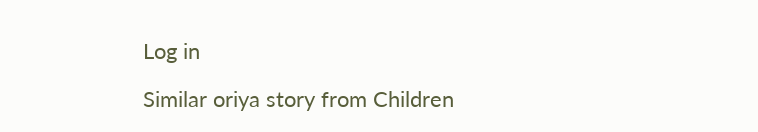Log in

Similar oriya story from Children